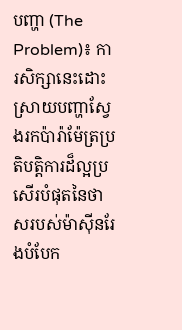បញ្ហា (The Problem)៖ ការសិក្សានេះដោះស្រាយបញ្ហាស្វែងរកប៉ារ៉ាម៉ែត្រប្រតិបត្តិការដ៏ល្អប្រសើរបំផុតនៃថាសរបស់ម៉ាស៊ីនរែងបំបែក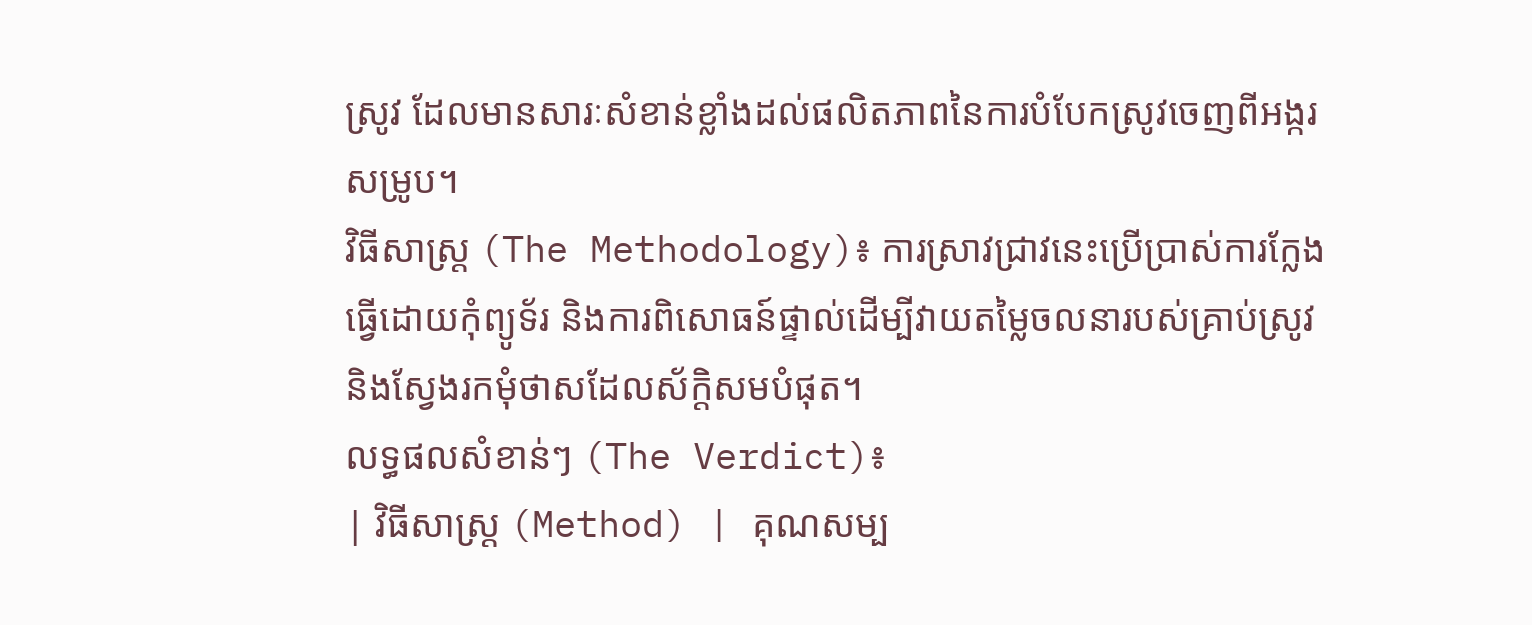ស្រូវ ដែលមានសារៈសំខាន់ខ្លាំងដល់ផលិតភាពនៃការបំបែកស្រូវចេញពីអង្ករសម្រូប។
វិធីសាស្ត្រ (The Methodology)៖ ការស្រាវជ្រាវនេះប្រើប្រាស់ការក្លែងធ្វើដោយកុំព្យូទ័រ និងការពិសោធន៍ផ្ទាល់ដើម្បីវាយតម្លៃចលនារបស់គ្រាប់ស្រូវ និងស្វែងរកមុំថាសដែលស័ក្តិសមបំផុត។
លទ្ធផលសំខាន់ៗ (The Verdict)៖
| វិធីសាស្ត្រ (Method) | គុណសម្ប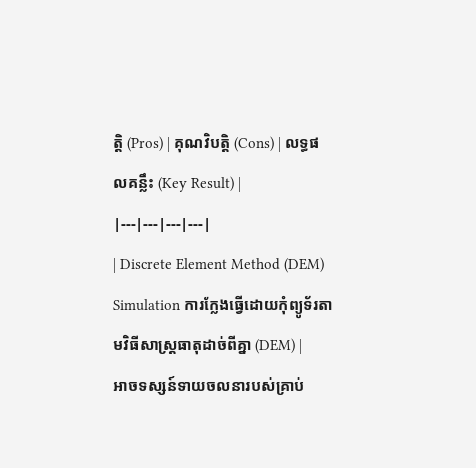ត្តិ (Pros) | គុណវិបត្តិ (Cons) | លទ្ធផលគន្លឹះ (Key Result) |
|---|---|---|---|
| Discrete Element Method (DEM) Simulation ការក្លែងធ្វើដោយកុំព្យូទ័រតាមវិធីសាស្ត្រធាតុដាច់ពីគ្នា (DEM) |
អាចទស្សន៍ទាយចលនារបស់គ្រាប់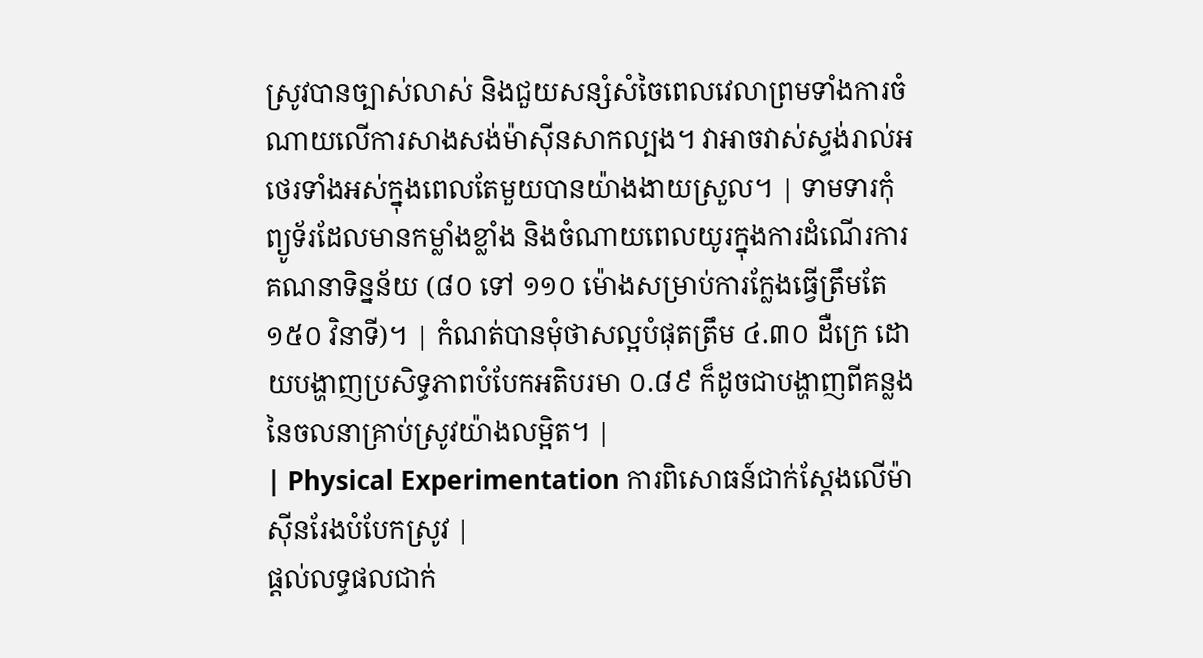ស្រូវបានច្បាស់លាស់ និងជួយសន្សំសំចៃពេលវេលាព្រមទាំងការចំណាយលើការសាងសង់ម៉ាស៊ីនសាកល្បង។ វាអាចវាស់ស្ទង់រាល់អថេរទាំងអស់ក្នុងពេលតែមួយបានយ៉ាងងាយស្រួល។ | ទាមទារកុំព្យូទ័រដែលមានកម្លាំងខ្លាំង និងចំណាយពេលយូរក្នុងការដំណើរការគណនាទិន្នន័យ (៨០ ទៅ ១១០ ម៉ោងសម្រាប់ការក្លែងធ្វើត្រឹមតែ ១៥០ វិនាទី)។ | កំណត់បានមុំថាសល្អបំផុតត្រឹម ៤.៣០ ដឺក្រេ ដោយបង្ហាញប្រសិទ្ធភាពបំបែកអតិបរមា ០.៨៩ ក៏ដូចជាបង្ហាញពីគន្លងនៃចលនាគ្រាប់ស្រូវយ៉ាងលម្អិត។ |
| Physical Experimentation ការពិសោធន៍ជាក់ស្តែងលើម៉ាស៊ីនរែងបំបែកស្រូវ |
ផ្តល់លទ្ធផលជាក់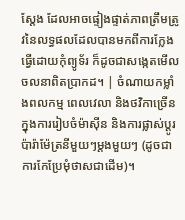ស្តែង ដែលអាចផ្ទៀងផ្ទាត់ភាពត្រឹមត្រូវនៃលទ្ធផលដែលបានមកពីការក្លែងធ្វើដោយកុំព្យូទ័រ ក៏ដូចជាសង្កេតមើលចលនាពិតប្រាកដ។ | ចំណាយកម្លាំងពលកម្ម ពេលវេលា និងថវិកាច្រើនក្នុងការរៀបចំម៉ាស៊ីន និងការផ្លាស់ប្តូរប៉ារ៉ាម៉ែត្រនីមួយៗម្តងមួយៗ (ដូចជាការកែប្រែមុំថាសជាដើម)។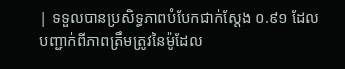| ទទួលបានប្រសិទ្ធភាពបំបែកជាក់ស្តែង ០.៩១ ដែលបញ្ជាក់ពីភាពត្រឹមត្រូវនៃម៉ូដែល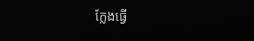ក្លែងធ្វើ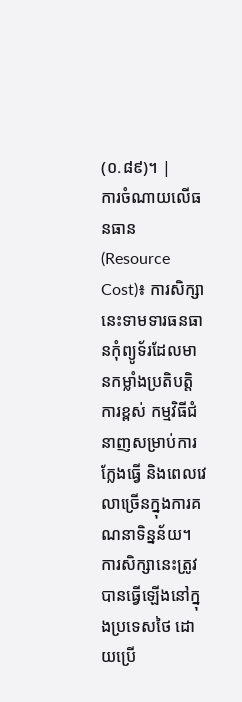(០.៨៩)។ |
ការចំណាយលើធនធាន (Resource Cost)៖ ការសិក្សានេះទាមទារធនធានកុំព្យូទ័រដែលមានកម្លាំងប្រតិបត្តិការខ្ពស់ កម្មវិធីជំនាញសម្រាប់ការក្លែងធ្វើ និងពេលវេលាច្រើនក្នុងការគណនាទិន្នន័យ។
ការសិក្សានេះត្រូវបានធ្វើឡើងនៅក្នុងប្រទេសថៃ ដោយប្រើ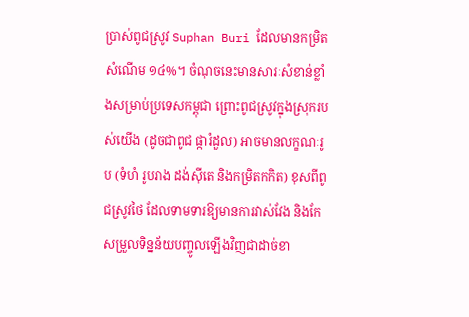ប្រាស់ពូជស្រូវ Suphan Buri ដែលមានកម្រិតសំណើម ១៤%។ ចំណុចនេះមានសារៈសំខាន់ខ្លាំងសម្រាប់ប្រទេសកម្ពុជា ព្រោះពូជស្រូវក្នុងស្រុករបស់យើង (ដូចជាពូជ ផ្ការំដួល) អាចមានលក្ខណៈរូប (ទំហំ រូបរាង ដង់ស៊ីតេ និងកម្រិតកកិត) ខុសពីពូជស្រូវថៃ ដែលទាមទារឱ្យមានការវាស់វែង និងកែសម្រួលទិន្នន័យបញ្ចូលឡើងវិញជាដាច់ខា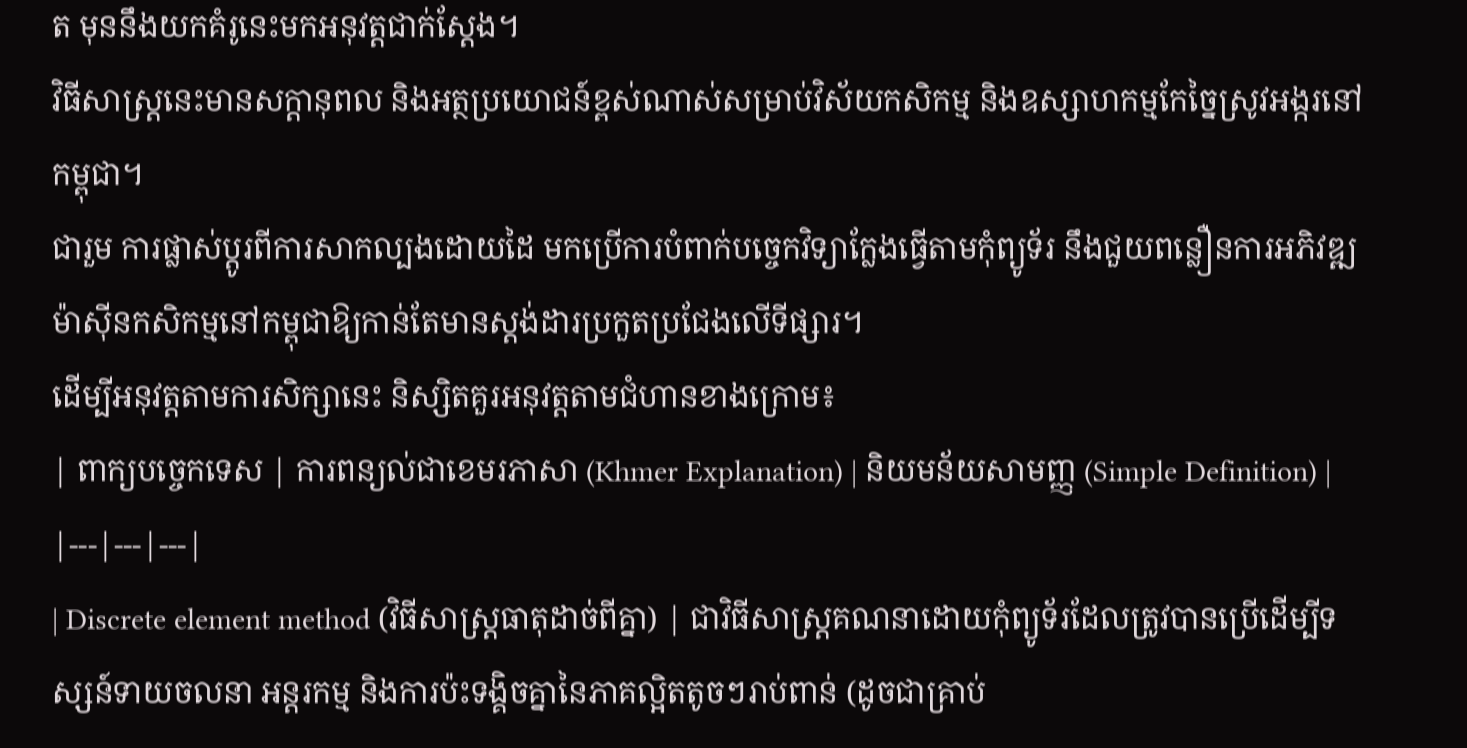ត មុននឹងយកគំរូនេះមកអនុវត្តជាក់ស្តែង។
វិធីសាស្ត្រនេះមានសក្តានុពល និងអត្ថប្រយោជន៍ខ្ពស់ណាស់សម្រាប់វិស័យកសិកម្ម និងឧស្សាហកម្មកែច្នៃស្រូវអង្ករនៅកម្ពុជា។
ជារួម ការផ្លាស់ប្តូរពីការសាកល្បងដោយដៃ មកប្រើការបំពាក់បច្ចេកវិទ្យាក្លែងធ្វើតាមកុំព្យូទ័រ នឹងជួយពន្លឿនការអភិវឌ្ឍម៉ាស៊ីនកសិកម្មនៅកម្ពុជាឱ្យកាន់តែមានស្តង់ដារប្រកួតប្រជែងលើទីផ្សារ។
ដើម្បីអនុវត្តតាមការសិក្សានេះ និស្សិតគួរអនុវត្តតាមជំហានខាងក្រោម៖
| ពាក្យបច្ចេកទេស | ការពន្យល់ជាខេមរភាសា (Khmer Explanation) | និយមន័យសាមញ្ញ (Simple Definition) |
|---|---|---|
| Discrete element method (វិធីសាស្ត្រធាតុដាច់ពីគ្នា) | ជាវិធីសាស្ត្រគណនាដោយកុំព្យូទ័រដែលត្រូវបានប្រើដើម្បីទស្សន៍ទាយចលនា អន្តរកម្ម និងការប៉ះទង្គិចគ្នានៃភាគល្អិតតូចៗរាប់ពាន់ (ដូចជាគ្រាប់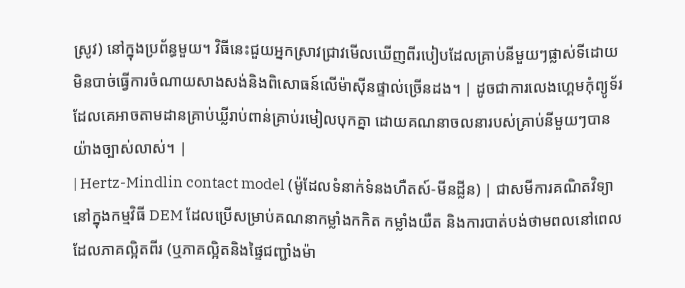ស្រូវ) នៅក្នុងប្រព័ន្ធមួយ។ វិធីនេះជួយអ្នកស្រាវជ្រាវមើលឃើញពីរបៀបដែលគ្រាប់នីមួយៗផ្លាស់ទីដោយមិនបាច់ធ្វើការចំណាយសាងសង់និងពិសោធន៍លើម៉ាស៊ីនផ្ទាល់ច្រើនដង។ | ដូចជាការលេងហ្គេមកុំព្យូទ័រដែលគេអាចតាមដានគ្រាប់ឃ្លីរាប់ពាន់គ្រាប់រមៀលបុកគ្នា ដោយគណនាចលនារបស់គ្រាប់នីមួយៗបានយ៉ាងច្បាស់លាស់។ |
| Hertz-Mindlin contact model (ម៉ូដែលទំនាក់ទំនងហឺតស៍-មីនដ្លីន) | ជាសមីការគណិតវិទ្យានៅក្នុងកម្មវិធី DEM ដែលប្រើសម្រាប់គណនាកម្លាំងកកិត កម្លាំងយឺត និងការបាត់បង់ថាមពលនៅពេលដែលភាគល្អិតពីរ (ឬភាគល្អិតនិងផ្ទៃជញ្ជាំងម៉ា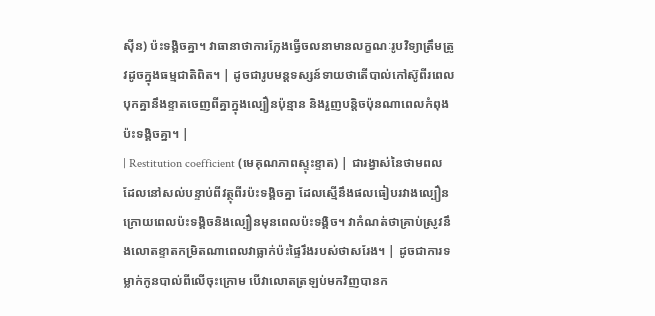ស៊ីន) ប៉ះទង្គិចគ្នា។ វាធានាថាការក្លែងធ្វើចលនាមានលក្ខណៈរូបវិទ្យាត្រឹមត្រូវដូចក្នុងធម្មជាតិពិត។ | ដូចជារូបមន្តទស្សន៍ទាយថាតើបាល់កៅស៊ូពីរពេលបុកគ្នានឹងខ្ទាតចេញពីគ្នាក្នុងល្បឿនប៉ុន្មាន និងរួញបន្តិចប៉ុនណាពេលកំពុងប៉ះទង្គិចគ្នា។ |
| Restitution coefficient (មេគុណភាពស្ទុះខ្ទាត) | ជារង្វាស់នៃថាមពលដែលនៅសល់បន្ទាប់ពីវត្ថុពីរប៉ះទង្គិចគ្នា ដែលស្មើនឹងផលធៀបរវាងល្បឿនក្រោយពេលប៉ះទង្គិចនិងល្បឿនមុនពេលប៉ះទង្គិច។ វាកំណត់ថាគ្រាប់ស្រូវនឹងលោតខ្ទាតកម្រិតណាពេលវាធ្លាក់ប៉ះផ្ទៃរឹងរបស់ថាសរែង។ | ដូចជាការទម្លាក់កូនបាល់ពីលើចុះក្រោម បើវាលោតត្រឡប់មកវិញបានក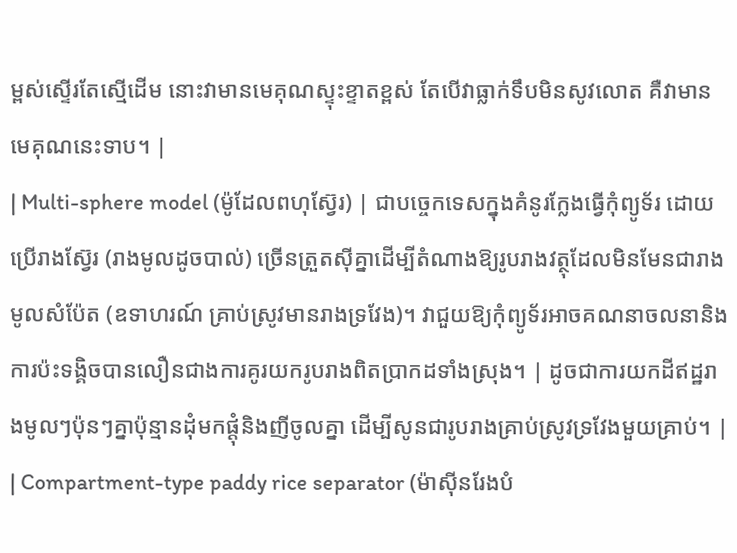ម្ពស់ស្ទើរតែស្មើដើម នោះវាមានមេគុណស្ទុះខ្ទាតខ្ពស់ តែបើវាធ្លាក់ទឹបមិនសូវលោត គឺវាមានមេគុណនេះទាប។ |
| Multi-sphere model (ម៉ូដែលពហុស្វ៊ែរ) | ជាបច្ចេកទេសក្នុងគំនូរក្លែងធ្វើកុំព្យូទ័រ ដោយប្រើរាងស្វ៊ែរ (រាងមូលដូចបាល់) ច្រើនត្រួតស៊ីគ្នាដើម្បីតំណាងឱ្យរូបរាងវត្ថុដែលមិនមែនជារាងមូលសំប៉ែត (ឧទាហរណ៍ គ្រាប់ស្រូវមានរាងទ្រវែង)។ វាជួយឱ្យកុំព្យូទ័រអាចគណនាចលនានិងការប៉ះទង្គិចបានលឿនជាងការគូរយករូបរាងពិតប្រាកដទាំងស្រុង។ | ដូចជាការយកដីឥដ្ឋរាងមូលៗប៉ុនៗគ្នាប៉ុន្មានដុំមកផ្តុំនិងញីចូលគ្នា ដើម្បីសូនជារូបរាងគ្រាប់ស្រូវទ្រវែងមួយគ្រាប់។ |
| Compartment-type paddy rice separator (ម៉ាស៊ីនរែងបំ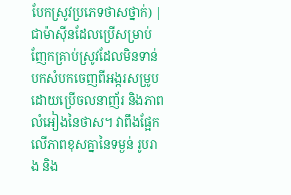បែកស្រូវប្រភេទថាសថ្នាក់) | ជាម៉ាស៊ីនដែលប្រើសម្រាប់ញែកគ្រាប់ស្រូវដែលមិនទាន់បកសំបកចេញពីអង្ករសម្រូប ដោយប្រើចលនាញ័រ និងភាពលំអៀងនៃថាស។ វាពឹងផ្អែកលើភាពខុសគ្នានៃទម្ងន់ រូបរាង និង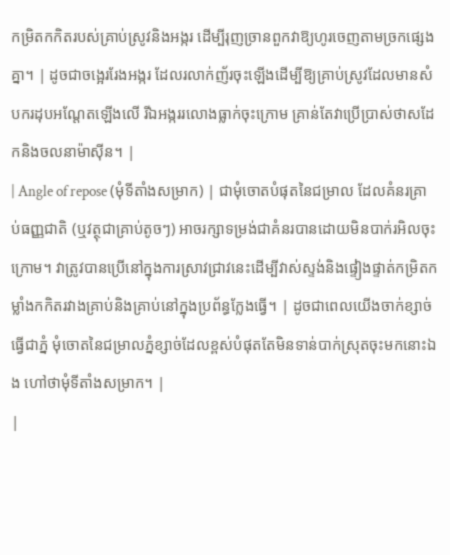កម្រិតកកិតរបស់គ្រាប់ស្រូវនិងអង្ករ ដើម្បីរុញច្រានពួកវាឱ្យហូរចេញតាមច្រកផ្សេងគ្នា។ | ដូចជាចង្អេររែងអង្ករ ដែលរលាក់ញ័រចុះឡើងដើម្បីឱ្យគ្រាប់ស្រូវដែលមានសំបករដុបអណ្តែតឡើងលើ រីឯអង្កររលោងធ្លាក់ចុះក្រោម គ្រាន់តែវាប្រើប្រាស់ថាសដែកនិងចលនាម៉ាស៊ីន។ |
| Angle of repose (មុំទីតាំងសម្រាក) | ជាមុំចោតបំផុតនៃជម្រាល ដែលគំនរគ្រាប់ធញ្ញជាតិ (ឬវត្ថុជាគ្រាប់តូចៗ) អាចរក្សាទម្រង់ជាគំនរបានដោយមិនបាក់រអិលចុះក្រោម។ វាត្រូវបានប្រើនៅក្នុងការស្រាវជ្រាវនេះដើម្បីវាស់ស្ទង់និងផ្ទៀងផ្ទាត់កម្រិតកម្លាំងកកិតរវាងគ្រាប់និងគ្រាប់នៅក្នុងប្រព័ន្ធក្លែងធ្វើ។ | ដូចជាពេលយើងចាក់ខ្សាច់ធ្វើជាភ្នំ មុំចោតនៃជម្រាលភ្នំខ្សាច់ដែលខ្ពស់បំផុតតែមិនទាន់បាក់ស្រុតចុះមកនោះឯង ហៅថាមុំទីតាំងសម្រាក។ |
|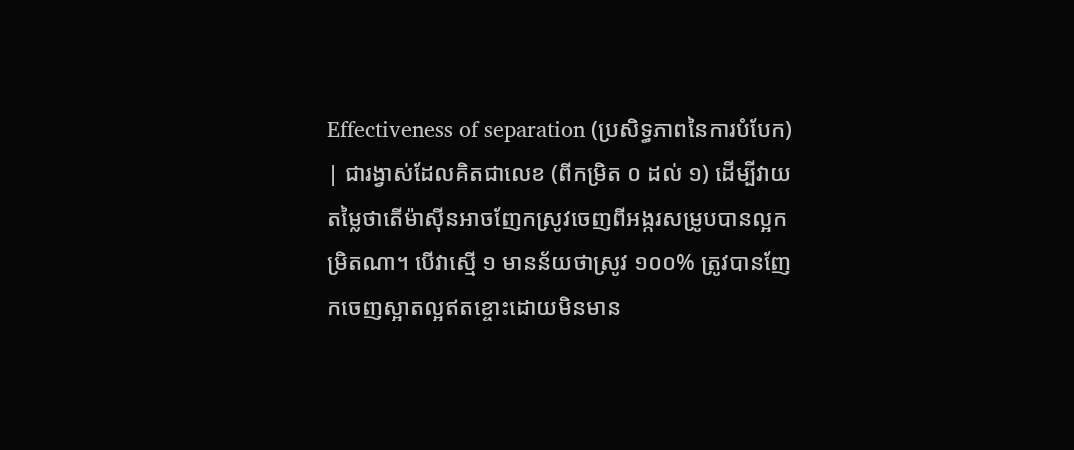Effectiveness of separation (ប្រសិទ្ធភាពនៃការបំបែក) | ជារង្វាស់ដែលគិតជាលេខ (ពីកម្រិត ០ ដល់ ១) ដើម្បីវាយតម្លៃថាតើម៉ាស៊ីនអាចញែកស្រូវចេញពីអង្ករសម្រូបបានល្អកម្រិតណា។ បើវាស្មើ ១ មានន័យថាស្រូវ ១០០% ត្រូវបានញែកចេញស្អាតល្អឥតខ្ចោះដោយមិនមាន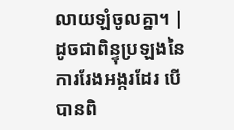លាយឡំចូលគ្នា។ | ដូចជាពិន្ទុប្រឡងនៃការរែងអង្ករដែរ បើបានពិ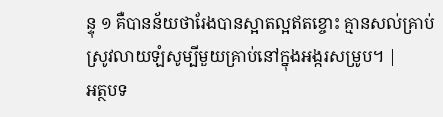ន្ទុ ១ គឺបានន័យថារែងបានស្អាតល្អឥតខ្ចោះ គ្មានសល់គ្រាប់ស្រូវលាយឡំសូម្បីមួយគ្រាប់នៅក្នុងអង្ករសម្រូប។ |
អត្ថបទ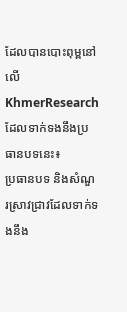ដែលបានបោះពុម្ពនៅលើ KhmerResearch ដែលទាក់ទងនឹងប្រធានបទនេះ៖
ប្រធានបទ និងសំណួរស្រាវជ្រាវដែលទាក់ទងនឹង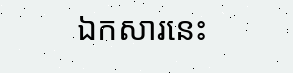ឯកសារនេះ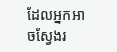ដែលអ្នកអាចស្វែងរ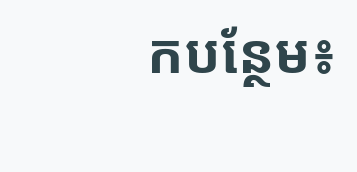កបន្ថែម៖